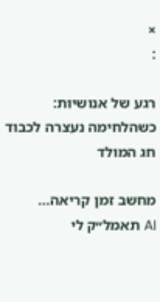×
:

רגע של אנושיות: כשהלחימה נעצרה לכבוד חג המולד

מחשב זמן קריאה...
AI תאמל״ק לי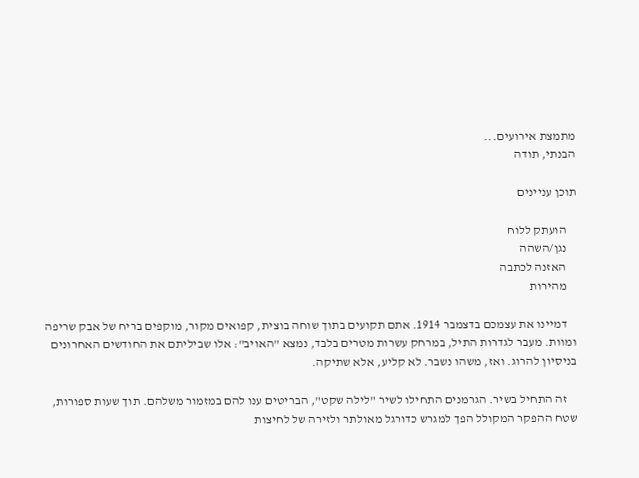מתמצת אירועים...
הבנתי, תודה

תוכן עניינים

    הועתק ללוח
    נגן/השהה
    האזנה לכתבה
    מהירות

    דמיינו את עצמכם בדצמבר 1914. אתם תקועים בתוך שוחה בוצית, קפואים מקור, מוקפים בריח של אבק שריפה ומוות. מעבר לגדרות התיל, במרחק עשרות מטרים בלבד, נמצא "האויב": אלו שביליתם את החודשים האחרונים בניסיון להרוג. ואז, משהו נשבר. לא קליע, אלא שתיקה.

    זה התחיל בשיר. הגרמנים התחילו לשיר "לילה שקט", הבריטים ענו להם במזמור משלהם. תוך שעות ספורות, שטח ההפקר המקולל הפך למגרש כדורגל מאולתר ולזירה של לחיצות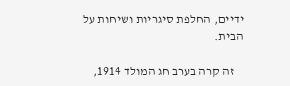ידיים, החלפת סיגריות ושיחות על הבית.

    זה קרה בערב חג המולד 1914,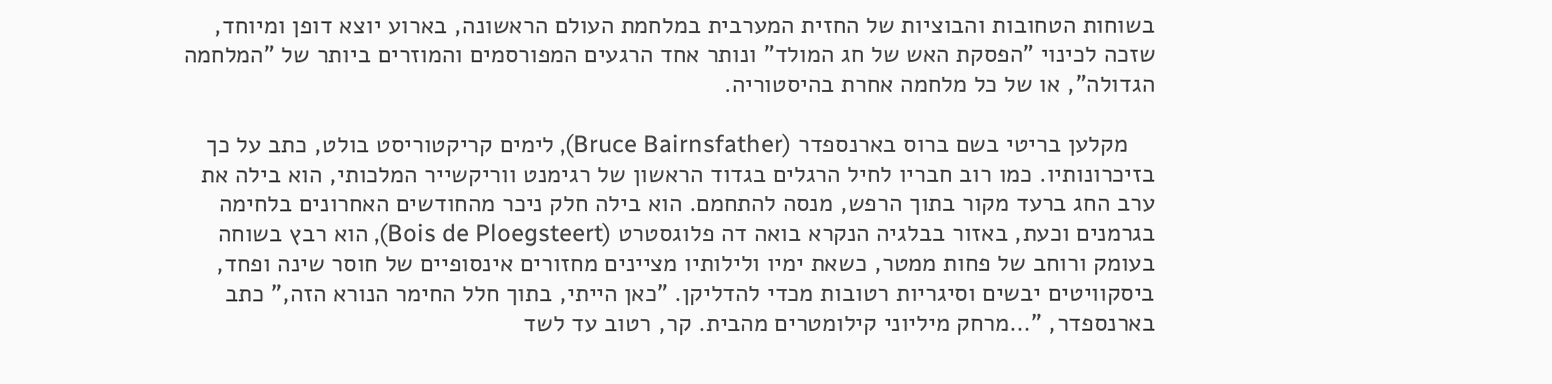בשוחות הטחובות והבוציות של החזית המערבית במלחמת העולם הראשונה, בארוע יוצא דופן ומיוחד, שזכה לכינוי "הפסקת האש של חג המולד" ונותר אחד הרגעים המפורסמים והמוזרים ביותר של "המלחמה הגדולה", או של כל מלחמה אחרת בהיסטוריה.

    מקלען בריטי בשם ברוס בארנספדר (Bruce Bairnsfather), לימים קריקטוריסט בולט, כתב על כך בזיכרונותיו. כמו רוב חבריו לחיל הרגלים בגדוד הראשון של רגימנט ווריקשייר המלכותי, הוא בילה את ערב החג ברעד מקור בתוך הרפש, מנסה להתחמם. הוא בילה חלק ניכר מהחודשים האחרונים בלחימה בגרמנים וכעת, באזור בבלגיה הנקרא בואה דה פלוגסטרט (Bois de Ploegsteert), הוא רבץ בשוחה בעומק ורוחב של פחות ממטר, כשאת ימיו ולילותיו מציינים מחזורים אינסופיים של חוסר שינה ופחד, ביסקוויטים יבשים וסיגריות רטובות מכדי להדליקן. "כאן הייתי, בתוך חלל החימר הנורא הזה," כתב בארנספדר, "…מרחק מיליוני קילומטרים מהבית. קר, רטוב עד לשד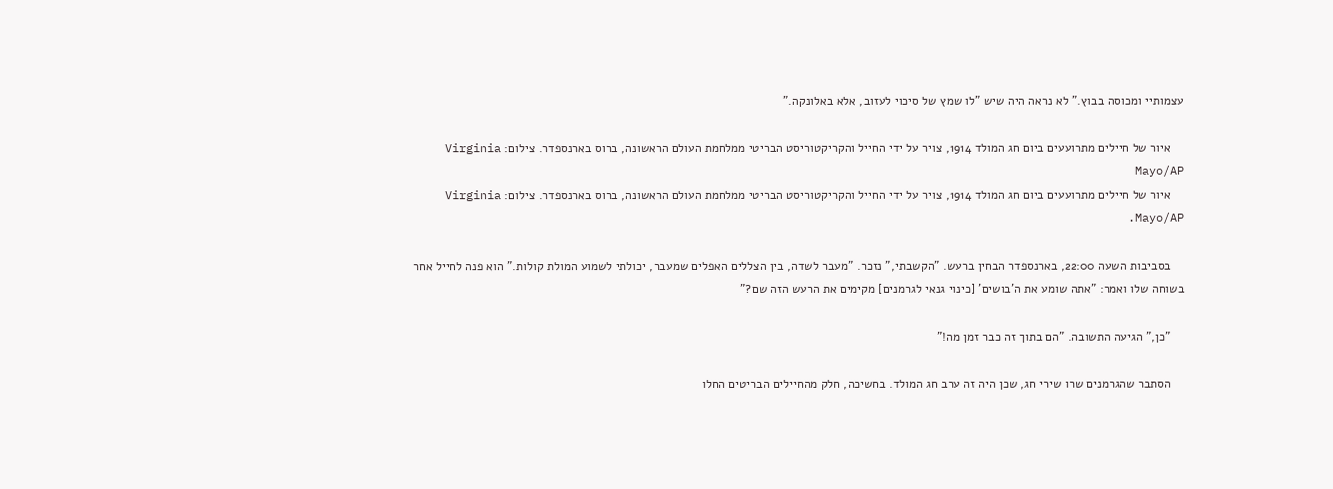עצמותיי ומכוסה בבוץ." לא נראה היה שיש "לו שמץ של סיכוי לעזוב, אלא באלונקה."

    איור של חיילים מתרועעים ביום חג המולד 1914, צויר על ידי החייל והקריקטוריסט הבריטי ממלחמת העולם הראשונה, ברוס בארנספדר. צילום: Virginia Mayo/AP
    איור של חיילים מתרועעים ביום חג המולד 1914, צויר על ידי החייל והקריקטוריסט הבריטי ממלחמת העולם הראשונה, ברוס בארנספדר. צילום: Virginia Mayo/AP.

    בסביבות השעה 22:00, בארנספדר הבחין ברעש. "הקשבתי," נזכר. "מעבר לשדה, בין הצללים האפלים שמעבר, יכולתי לשמוע המולת קולות." הוא פנה לחייל אחר בשוחה שלו ואמר: "אתה שומע את ה'בושים' [כינוי גנאי לגרמנים] מקימים את הרעש הזה שם?"

    "כן," הגיעה התשובה. "הם בתוך זה כבר זמן מה!"

    הסתבר שהגרמנים שרו שירי חג, שכן היה זה ערב חג המולד. בחשיכה, חלק מהחיילים הבריטים החלו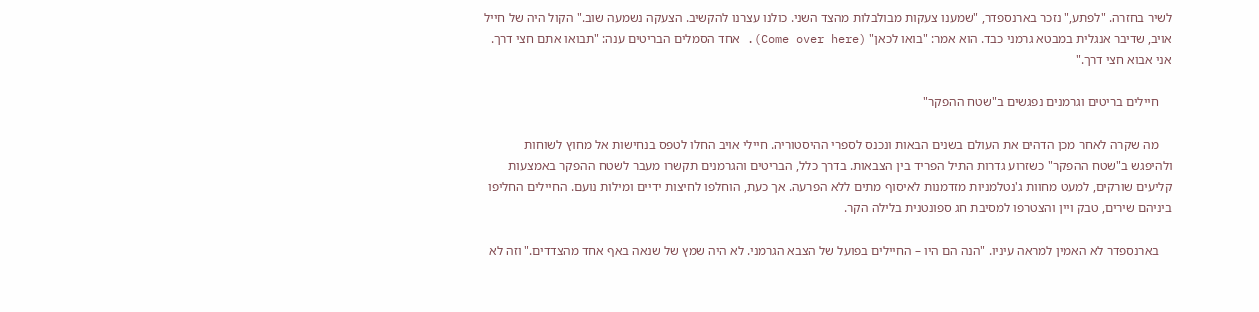לשיר בחזרה. "לפתע," נזכר בארנספדר, "שמענו צעקות מבולבלות מהצד השני. כולנו עצרנו להקשיב. הצעקה נשמעה שוב." הקול היה של חייל אויב, שדיבר אנגלית במבטא גרמני כבד. הוא אמר: "בואו לכאן" (Come over here). אחד הסמלים הבריטים ענה: "תבואו אתם חצי דרך. אני אבוא חצי דרך."

    חיילים בריטים וגרמנים נפגשים ב"שטח ההפקר"

    מה שקרה לאחר מכן הדהים את העולם בשנים הבאות ונכנס לספרי ההיסטוריה. חיילי אויב החלו לטפס בנחישות אל מחוץ לשוחות ולהיפגש ב"שטח ההפקר" כשזרוע גדרות התיל הפריד בין הצבאות. בדרך כלל, הבריטים והגרמנים תקשרו מעבר לשטח ההפקר באמצעות קליעים שורקים, למעט מחוות ג'נטלמניות מזדמנות לאיסוף מתים ללא הפרעה. אך כעת, הוחלפו לחיצות ידיים ומילות נועם. החיילים החליפו ביניהם שירים, טבק ויין והצטרפו למסיבת חג ספונטנית בלילה הקר.

    בארנספדר לא האמין למראה עיניו. "הנה הם היו – החיילים בפועל של הצבא הגרמני. לא היה שמץ של שנאה באף אחד מהצדדים." וזה לא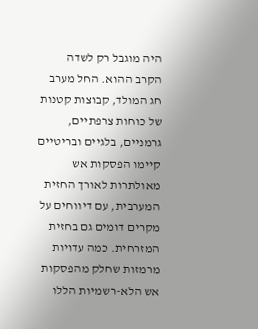היה מוגבל רק לשדה הקרב ההוא. החל מערב חג המולד, קבוצות קטנות של כוחות צרפתיים, גרמניים, בלגיים ובריטיים קיימו הפסקות אש מאולתרות לאורך החזית המערבית, עם דיווחים על מקרים דומים גם בחזית המזרחית. כמה עדויות מרמזות שחלק מהפסקות אש הלא-רשמיות הללו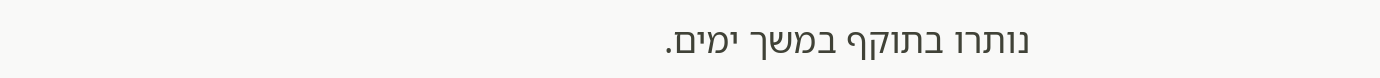נותרו בתוקף במשך ימים.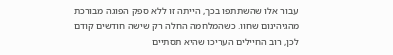עבור אלו שהשתתפו בכך, הייתה זו ללא ספק הפוגה מבורכת מהגיהינום שחוו. כשהמלחמה החלה רק שישה חודשים קודם לכן, רוב החיילים העריכו שהיא תסתיים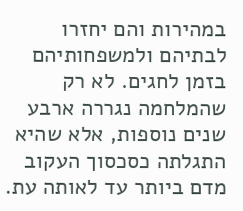במהירות והם יחזרו לבתיהם ולמשפחותיהם בזמן לחגים. לא רק שהמלחמה נגררה ארבע שנים נוספות, אלא שהיא התגלתה כסכסוך העקוב מדם ביותר עד לאותה עת.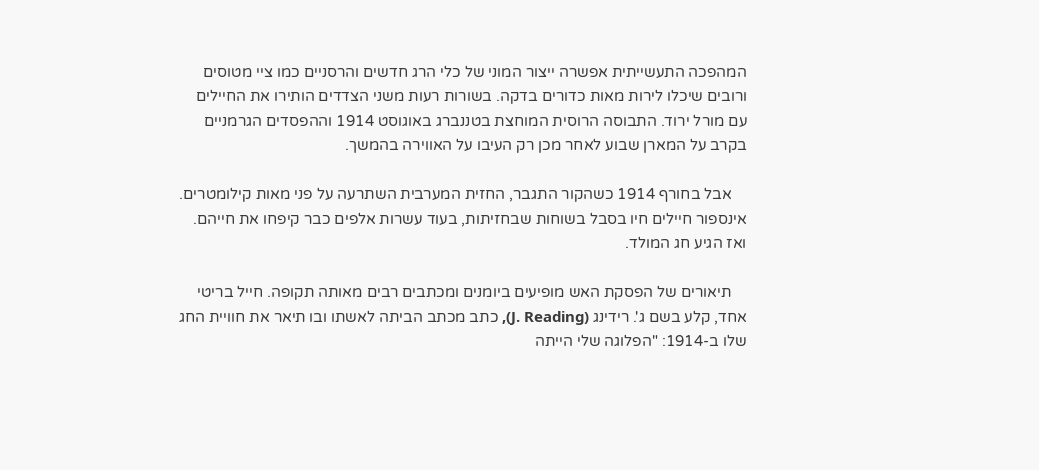המהפכה התעשייתית אפשרה ייצור המוני של כלי הרג חדשים והרסניים כמו ציי מטוסים ורובים שיכלו לירות מאות כדורים בדקה. בשורות רעות משני הצדדים הותירו את החיילים עם מורל ירוד. התבוסה הרוסית המוחצת בטננברג באוגוסט 1914 וההפסדים הגרמניים בקרב על המארן שבוע לאחר מכן רק העיבו על האווירה בהמשך.

    אבל בחורף 1914 כשהקור התגבר, החזית המערבית השתרעה על פני מאות קילומטרים. אינספור חיילים חיו בסבל בשוחות שבחזיתות, בעוד עשרות אלפים כבר קיפחו את חייהם. ואז הגיע חג המולד.

    תיאורים של הפסקת האש מופיעים ביומנים ומכתבים רבים מאותה תקופה. חייל בריטי אחד, קלע בשם ג'. רידינג (J. Reading), כתב מכתב הביתה לאשתו ובו תיאר את חוויית החג שלו ב-1914: "הפלוגה שלי הייתה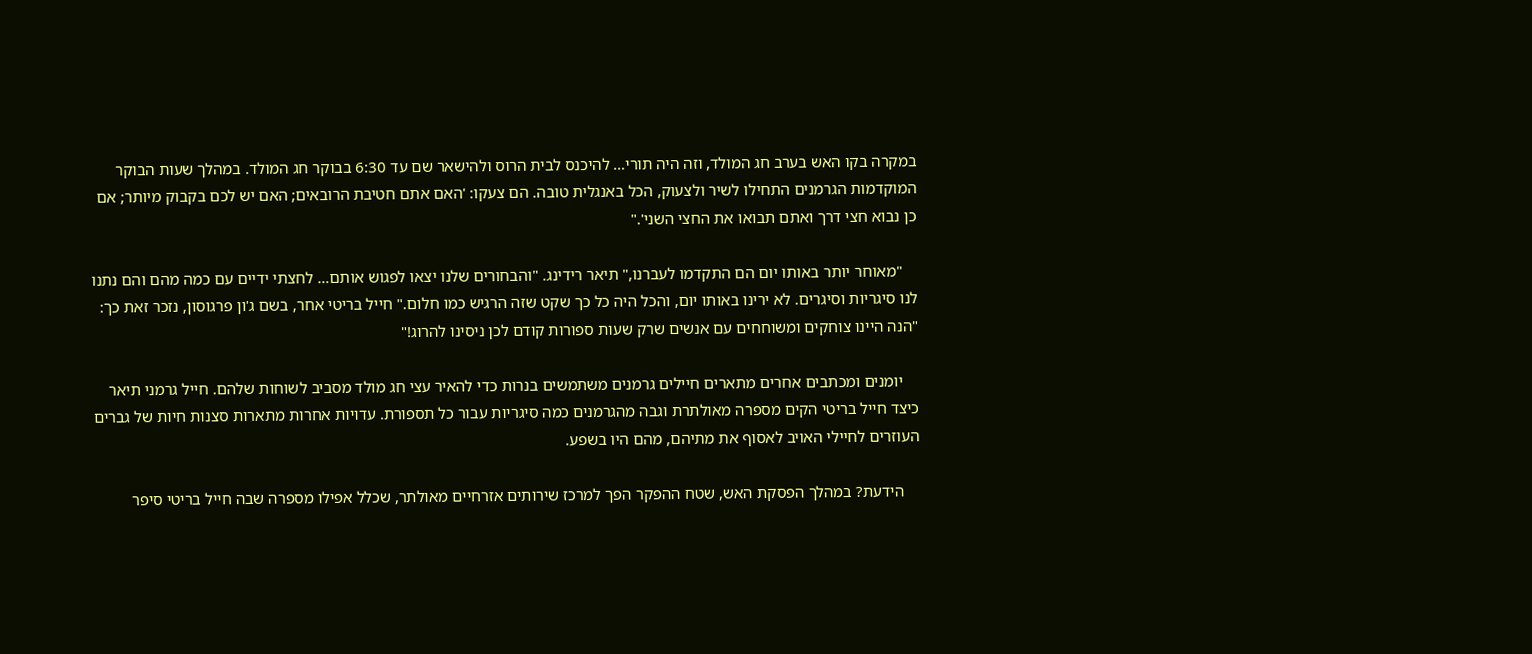במקרה בקו האש בערב חג המולד, וזה היה תורי… להיכנס לבית הרוס ולהישאר שם עד 6:30 בבוקר חג המולד. במהלך שעות הבוקר המוקדמות הגרמנים התחילו לשיר ולצעוק, הכל באנגלית טובה. הם צעקו: 'האם אתם חטיבת הרובאים; האם יש לכם בקבוק מיותר; אם כן נבוא חצי דרך ואתם תבואו את החצי השני'."

    "מאוחר יותר באותו יום הם התקדמו לעברנו," תיאר רידינג. "והבחורים שלנו יצאו לפגוש אותם… לחצתי ידיים עם כמה מהם והם נתנו לנו סיגריות וסיגרים. לא ירינו באותו יום, והכל היה כל כך שקט שזה הרגיש כמו חלום." חייל בריטי אחר, בשם ג'ון פרגוסון, נזכר זאת כך: "הנה היינו צוחקים ומשוחחים עם אנשים שרק שעות ספורות קודם לכן ניסינו להרוג!"

    יומנים ומכתבים אחרים מתארים חיילים גרמנים משתמשים בנרות כדי להאיר עצי חג מולד מסביב לשוחות שלהם. חייל גרמני תיאר כיצד חייל בריטי הקים מספרה מאולתרת וגבה מהגרמנים כמה סיגריות עבור כל תספורת. עדויות אחרות מתארות סצנות חיות של גברים העוזרים לחיילי האויב לאסוף את מתיהם, מהם היו בשפע.

    הידעת? במהלך הפסקת האש, שטח ההפקר הפך למרכז שירותים אזרחיים מאולתר, שכלל אפילו מספרה שבה חייל בריטי סיפר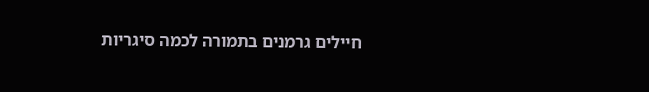חיילים גרמנים בתמורה לכמה סיגריות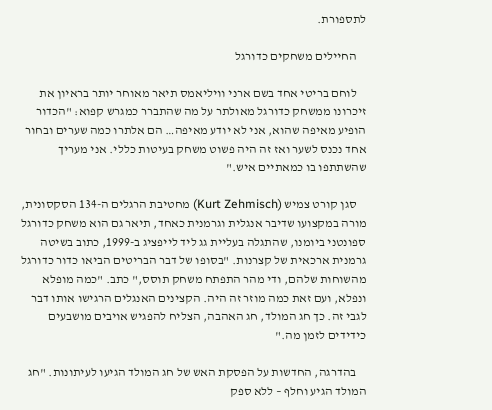לתספורת.

    החיילים משחקים כדורגל

    לוחם בריטי אחד בשם ארני וויליאמס תיאר מאוחר יותר בראיון את זיכרונו ממשחק כדורגל מאולתר על מה שהתברר כמגרש קפוא: "הכדור הופיע מאיפה שהוא, אני לא יודע מאיפה… הם אלתרו כמה שערים ובחור אחד נכנס לשער ואז זה היה פשוט משחק בעיטות כללי. אני מעריך שהשתתפו בו כמאתיים איש."

    סגן קורט צמיש (Kurt Zehmisch) מחטיבת הרגלים ה-134 הסקסונית, מורה במקצועו שדיבר אנגלית וגרמנית כאחד, תיאר גם הוא משחק כדורגל ספונטני ביומנו, שהתגלה בעליית גג ליד לייפציג ב-1999, כתוב בשיטה גרמנית ארכאית של קצרנות. "בסופו של דבר הבריטים הביאו כדור כדורגל מהשוחות שלהם, ודי מהר התפתח משחק תוסס," כתב. "כמה מופלא ונפלא, ועם זאת כמה מוזר זה היה. הקצינים האנגלים הרגישו אותו דבר לגבי זה. כך חג המולד, חג האהבה, הצליח להפגיש אויבים מושבעים כידידים לזמן מה."

    בהדרגה, החדשות על הפסקת האש של חג המולד הגיעו לעיתונות. "חג המולד הגיע וחלף – ללא ספק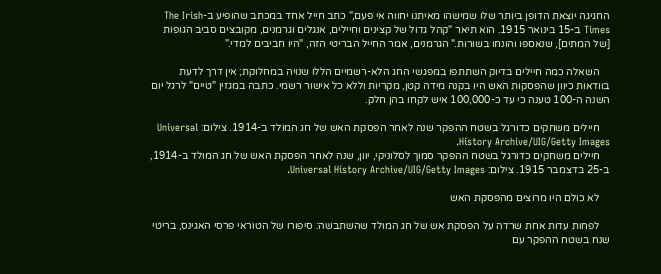החגיגה יוצאת הדופן ביותר שלו שמישהו מאיתנו יחווה אי פעם," כתב חייל אחד במכתב שהופיע ב-The Irish Times ב-15 בינואר 1915. הוא תיאר "קהל גדול של קצינים וחיילים, אנגלים וגרמנים, מקובצים סביב הגופות [של המתים], שנאספו והונחו בשורות." הגרמנים, אמר החייל הבריטי הזה, "היו חביבים למדי."

    השאלה כמה חיילים בדיוק השתתפו במפגשי החג הלא-רשמיים הללו שנויה במחלוקת; אין דרך לדעת בוודאות כיוון שהפסקות האש היו בקנה מידה קטן, מקריות וללא כל אישור רשמי. כתבה במגזין "טיים" לרגל יום השנה ה-100 טענה כי עד כ-100,000 איש לקחו בהן חלק.

    חיילים משחקים כדורגל בשטח ההפקר שנה לאחר הפסקת האש של חג המולד ב-1914. צילום: Universal History Archive/UIG/Getty Images.
    חיילים משחקים כדורגל בשטח ההפקר סמוך לסלוניקי, יוון, שנה לאחר הפסקת האש של חג המולד ב-1914, ב-25 בדצמבר 1915. צילום: Universal History Archive/UIG/Getty Images.

    לא כולם היו מרוצים מהפסקת האש

    לפחות עדות אחת שרדה על הפסקת אש של חג המולד שהשתבשה: סיפורו של הטוראי פרסי האגינס, בריטי שנח בשטח ההפקר עם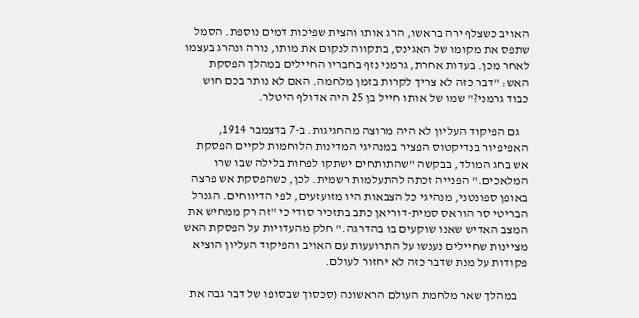האויב כשצלף ירה בראשו, הרג אותו והצית שפיכות דמים נוספת. הסמל שתפס את מקומו של האגינס, בתקווה לנקום את מותו, נורה ונהרג בעצמו לאחר מכן. בעדות אחרת, גרמני נזף בחבריו החיילים במהלך הפסקת האש: "דבר כזה לא צריך לקרות בזמן מלחמה. האם לא נותר בכם חוש כבוד גרמני?" שמו של אותו חייל בן 25 היה אדולף היטלר.

    גם הפיקוד העליון לא היה מרוצה מהחגיגות. ב-7 בדצמבר 1914, האפיפיור בנדיקטוס הפציר במנהיגי המדינות הלוחמות לקיים הפסקת אש בחג המולד, בבקשה "שהתותחים ישתקו לפחות בלילה שבו שרו המלאכים." הפנייה זכתה להתעלמות רשמית. לכן, כשהפסקת אש פרצה באופן ספונטני, מנהיגי כל הצבאות היו מזועזעים, לפי הדיווחים. הגנרל הבריטי סר הוראס סמית-דוריאן כתב בתזכיר סודי כי "זה רק ממחיש את המצב האדיש שאנו שוקעים בו בהדרגה." חלק מהעדויות על הפסקת האש מציינות שחיילים נענשו על התרועעות עם האויב והפיקוד העליון הוציא פקודות על מנת שדבר כזה לא יחזור לעולם.

    במהלך שאר מלחמת העולם הראשונה (סכסוך שבסופו של דבר גבה את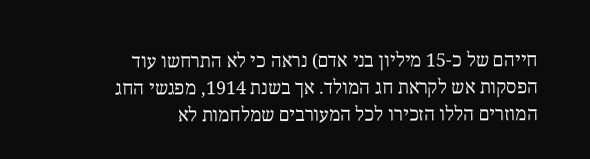חייהם של כ-15 מיליון בני אדם) נראה כי לא התרחשו עוד הפסקות אש לקראת חג המולד. אך בשנת 1914, מפגשי החג המוזרים הללו הזכירו לכל המעורבים שמלחמות לא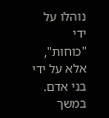נוהלו על ידי "כוחות", אלא על ידי בני אדם. במשך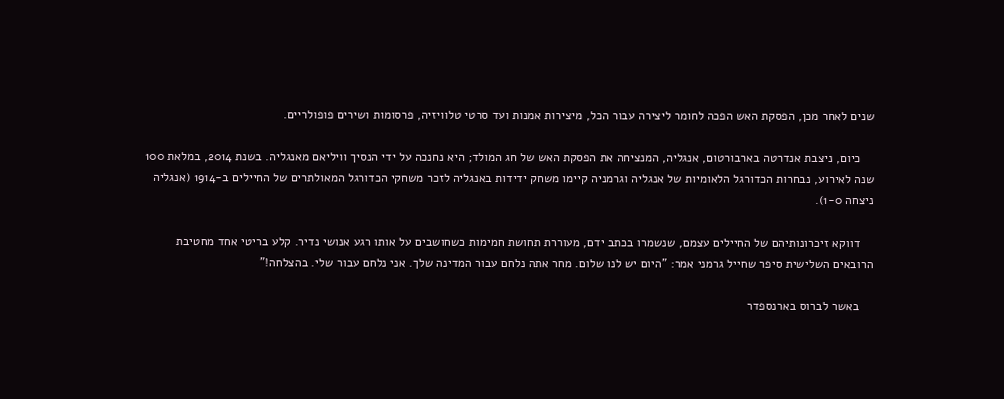שנים לאחר מכן, הפסקת האש הפכה לחומר ליצירה עבור הכל, מיצירות אמנות ועד סרטי טלוויזיה, פרסומות ושירים פופולריים.

    כיום, ניצבת אנדרטה בארבורטום, אנגליה, המנציחה את הפסקת האש של חג המולד; היא נחנכה על ידי הנסיך וויליאם מאנגליה. בשנת 2014, במלאת 100 שנה לאירוע, נבחרות הכדורגל הלאומיות של אנגליה וגרמניה קיימו משחק ידידות באנגליה לזכר משחקי הכדורגל המאולתרים של החיילים ב-1914 (אנגליה ניצחה 1-0).

    דווקא זיכרונותיהם של החיילים עצמם, שנשמרו בכתב ידם, מעוררת תחושת חמימות כשחושבים על אותו רגע אנושי נדיר. קלע בריטי אחד מחטיבת הרובאים השלישית סיפר שחייל גרמני אמר: "היום יש לנו שלום. מחר אתה נלחם עבור המדינה שלך. אני נלחם עבור שלי. בהצלחה!"

    באשר לברוס בארנספדר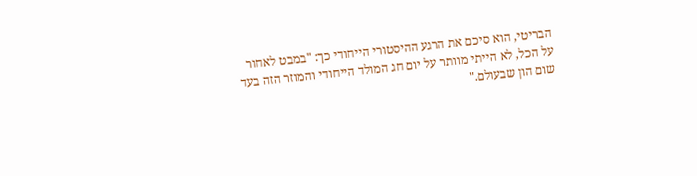הבריטי, הוא סיכם את הרגע ההיסטורי הייחודי כך: "במבט לאחור על הכל, לא הייתי מוותר על יום חג המולד הייחודי והמוזר הזה בעד שום הון שבעולם."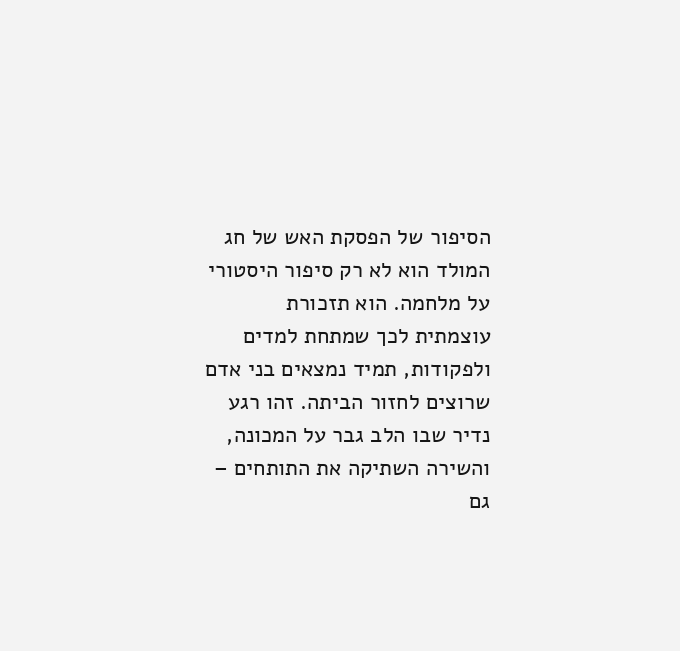הסיפור של הפסקת האש של חג המולד הוא לא רק סיפור היסטורי על מלחמה. הוא תזכורת עוצמתית לכך שמתחת למדים ולפקודות, תמיד נמצאים בני אדם שרוצים לחזור הביתה. זהו רגע נדיר שבו הלב גבר על המכונה, והשירה השתיקה את התותחים – גם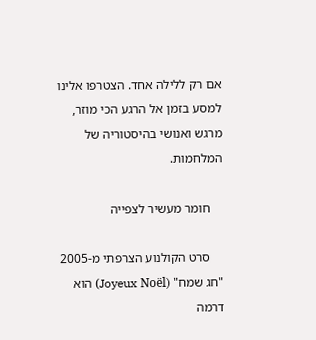אם רק ללילה אחד. הצטרפו אלינו למסע בזמן אל הרגע הכי מוזר, מרגש ואנושי בהיסטוריה של המלחמות.

    חומר מעשיר לצפייה

    סרט הקולנוע הצרפתי מ-2005 "חג שמח" (Joyeux Noël) הוא דרמה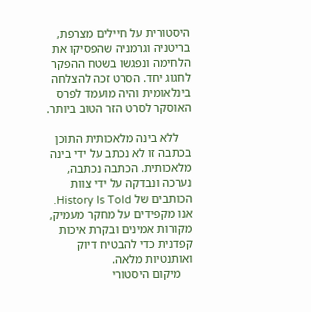היסטורית על חיילים מצרפת, בריטניה וגרמניה שהפסיקו את הלחימה ונפגשו בשטח ההפקר לחגוג יחד. הסרט זכה להצלחה בינלאומית והיה מועמד לפרס האוסקר לסרט הזר הטוב ביותר.

    ללא בינה מלאכותית התוכן בכתבה זו לא נכתב על ידי בינה מלאכותית. הכתבה נכתבה, נערכה ונבדקה על ידי צוות הכותבים של History Is Told. אנו מקפידים על מחקר מעמיק, מקורות אמינים ובקרת איכות קפדנית כדי להבטיח דיוק ואותנטיות מלאה.
    מיקום היסטורי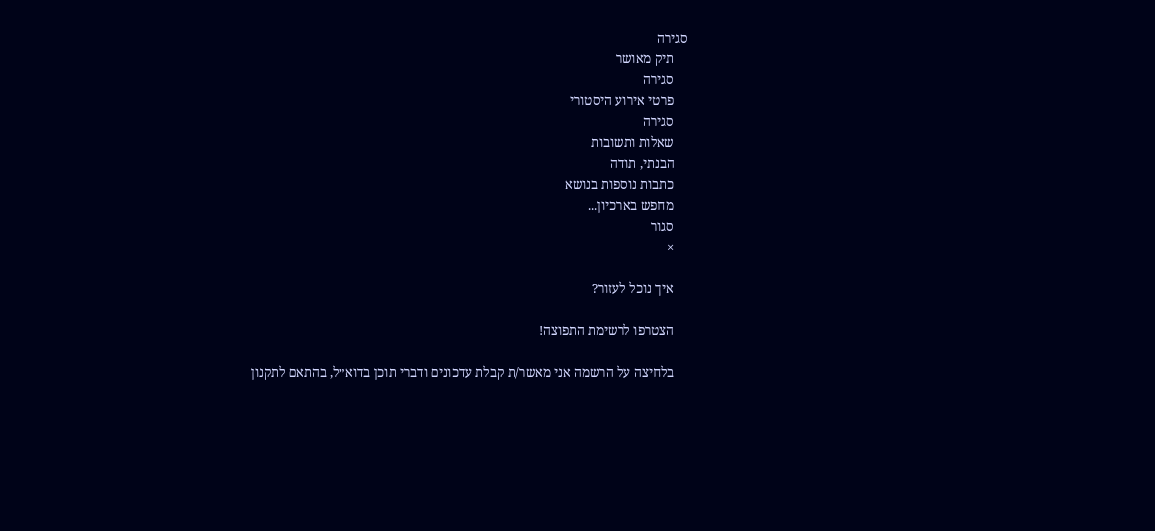סגירה
    תיק מאושר
    סגירה
    פרטי אירוע היסטורי
    סגירה
    שאלות ותשובות
    הבנתי, תודה
    כתבות נוספות בנושא
    מחפש בארכיון...
    סגור
    ×

    איך נוכל לעזור?

    הצטרפו לרשימת התפוצה!

    בלחיצה על הרשמה אני מאשר/ת קבלת עדכונים ודברי תוכן בדוא״ל, בהתאם לתקנון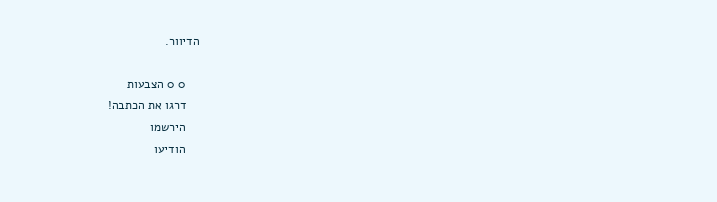הדיוור.

    0 0 הצבעות
    דרגו את הכתבה!
    הירשמו
    הודיעו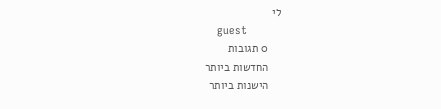לי
    guest
    0 תגובות
    החדשות ביותר
    הישנות ביותר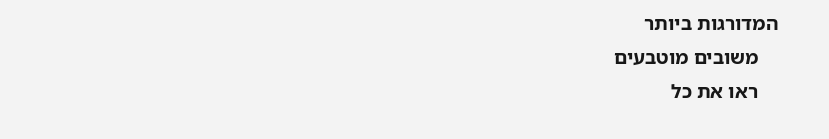המדורגות ביותר
    משובים מוטבעים
    ראו את כל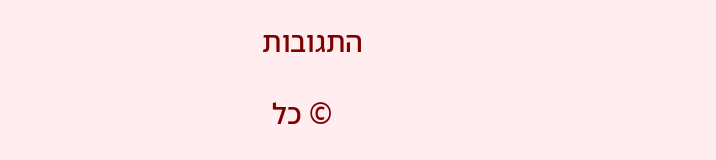התגובות

    © כל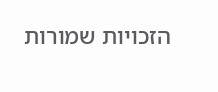הזכויות שמורות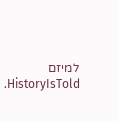למיזם HistoryIsTold.